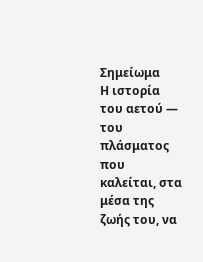Σημείωμα
Η ιστορία του αετού — του πλάσματος που καλείται, στα μέσα της ζωής του, να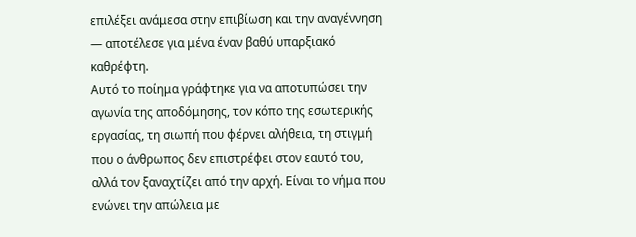επιλέξει ανάμεσα στην επιβίωση και την αναγέννηση — αποτέλεσε για μένα έναν βαθύ υπαρξιακό καθρέφτη.
Αυτό το ποίημα γράφτηκε για να αποτυπώσει την αγωνία της αποδόμησης, τον κόπο της εσωτερικής εργασίας, τη σιωπή που φέρνει αλήθεια, τη στιγμή που ο άνθρωπος δεν επιστρέφει στον εαυτό του, αλλά τον ξαναχτίζει από την αρχή. Είναι το νήμα που ενώνει την απώλεια με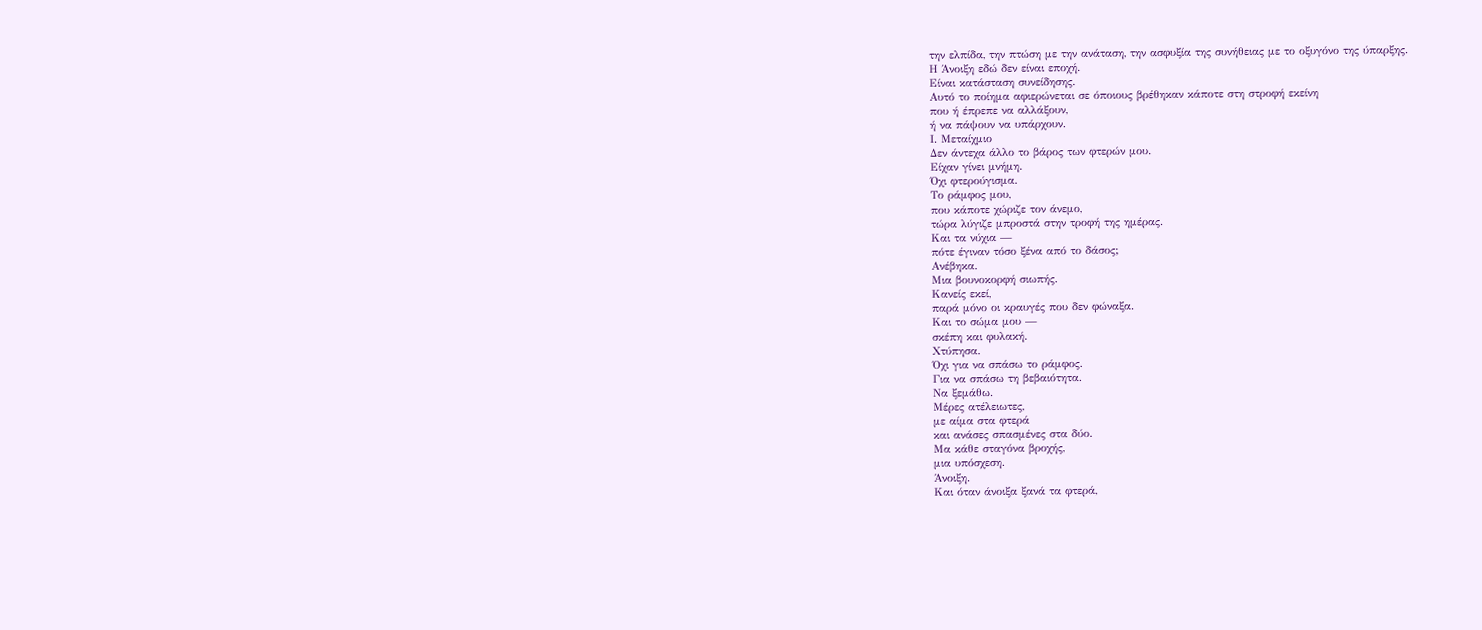την ελπίδα, την πτώση με την ανάταση, την ασφυξία της συνήθειας με το οξυγόνο της ύπαρξης.
Η Άνοιξη εδώ δεν είναι εποχή.
Είναι κατάσταση συνείδησης.
Αυτό το ποίημα αφιερώνεται σε όποιους βρέθηκαν κάποτε στη στροφή εκείνη
που ή έπρεπε να αλλάξουν,
ή να πάψουν να υπάρχουν.
Ι. Μεταίχμιο
Δεν άντεχα άλλο το βάρος των φτερών μου.
Είχαν γίνει μνήμη.
Όχι φτερούγισμα.
Το ράμφος μου,
που κάποτε χώριζε τον άνεμο,
τώρα λύγιζε μπροστά στην τροφή της ημέρας.
Και τα νύχια —
πότε έγιναν τόσο ξένα από το δάσος;
Ανέβηκα.
Μια βουνοκορφή σιωπής.
Κανείς εκεί,
παρά μόνο οι κραυγές που δεν φώναξα.
Και το σώμα μου —
σκέπη και φυλακή.
Χτύπησα.
Όχι για να σπάσω το ράμφος.
Για να σπάσω τη βεβαιότητα.
Να ξεμάθω.
Μέρες ατέλειωτες,
με αίμα στα φτερά
και ανάσες σπασμένες στα δύο.
Μα κάθε σταγόνα βροχής,
μια υπόσχεση.
Άνοιξη.
Και όταν άνοιξα ξανά τα φτερά,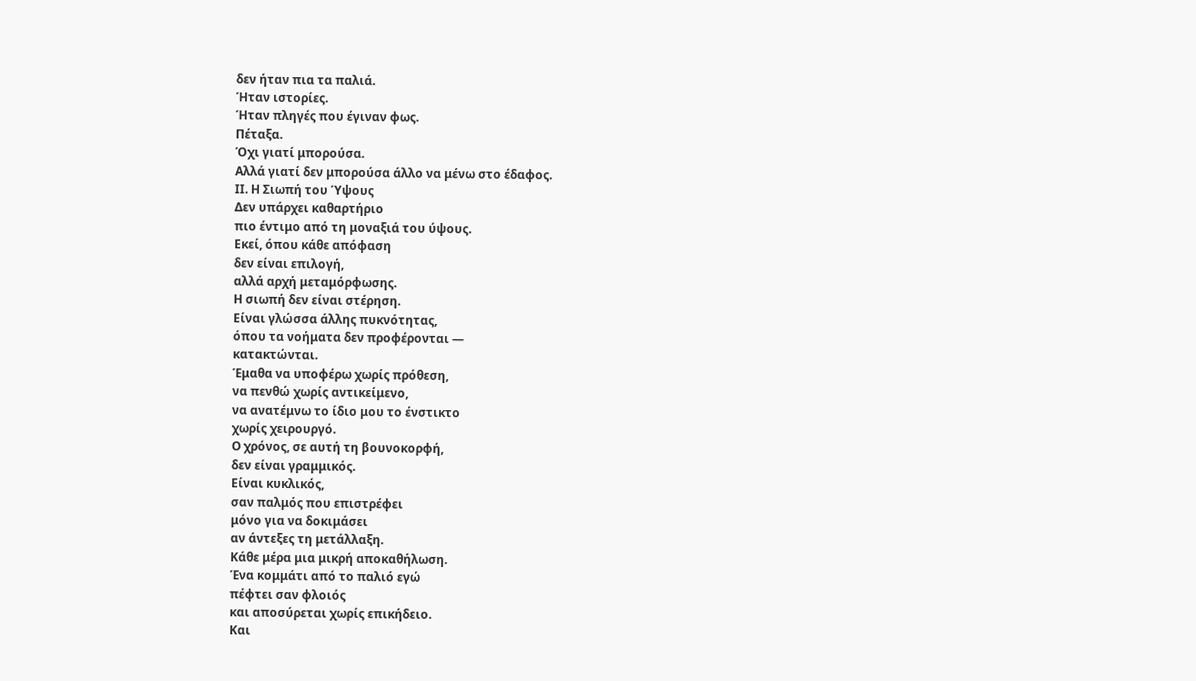δεν ήταν πια τα παλιά.
Ήταν ιστορίες.
Ήταν πληγές που έγιναν φως.
Πέταξα.
Όχι γιατί μπορούσα.
Αλλά γιατί δεν μπορούσα άλλο να μένω στο έδαφος.
ΙΙ. Η Σιωπή του Ύψους
Δεν υπάρχει καθαρτήριο
πιο έντιμο από τη μοναξιά του ύψους.
Εκεί, όπου κάθε απόφαση
δεν είναι επιλογή,
αλλά αρχή μεταμόρφωσης.
Η σιωπή δεν είναι στέρηση.
Είναι γλώσσα άλλης πυκνότητας,
όπου τα νοήματα δεν προφέρονται —
κατακτώνται.
Έμαθα να υποφέρω χωρίς πρόθεση,
να πενθώ χωρίς αντικείμενο,
να ανατέμνω το ίδιο μου το ένστικτο
χωρίς χειρουργό.
Ο χρόνος, σε αυτή τη βουνοκορφή,
δεν είναι γραμμικός.
Είναι κυκλικός,
σαν παλμός που επιστρέφει
μόνο για να δοκιμάσει
αν άντεξες τη μετάλλαξη.
Κάθε μέρα μια μικρή αποκαθήλωση.
Ένα κομμάτι από το παλιό εγώ
πέφτει σαν φλοιός
και αποσύρεται χωρίς επικήδειο.
Και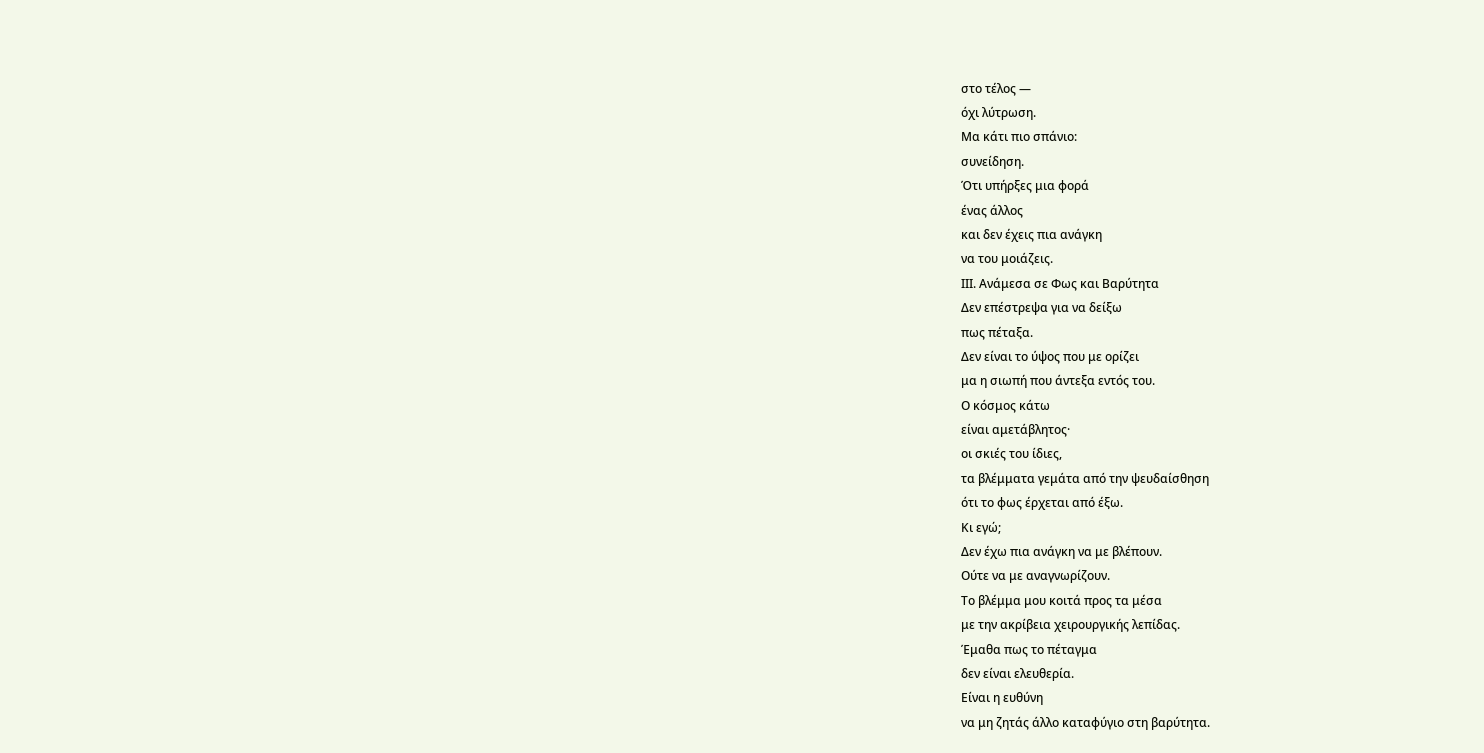στο τέλος —
όχι λύτρωση.
Μα κάτι πιο σπάνιο:
συνείδηση.
Ότι υπήρξες μια φορά
ένας άλλος
και δεν έχεις πια ανάγκη
να του μοιάζεις.
ΙΙΙ. Ανάμεσα σε Φως και Βαρύτητα
Δεν επέστρεψα για να δείξω
πως πέταξα.
Δεν είναι το ύψος που με ορίζει
μα η σιωπή που άντεξα εντός του.
Ο κόσμος κάτω
είναι αμετάβλητος·
οι σκιές του ίδιες,
τα βλέμματα γεμάτα από την ψευδαίσθηση
ότι το φως έρχεται από έξω.
Κι εγώ;
Δεν έχω πια ανάγκη να με βλέπουν.
Ούτε να με αναγνωρίζουν.
Το βλέμμα μου κοιτά προς τα μέσα
με την ακρίβεια χειρουργικής λεπίδας.
Έμαθα πως το πέταγμα
δεν είναι ελευθερία.
Είναι η ευθύνη
να μη ζητάς άλλο καταφύγιο στη βαρύτητα.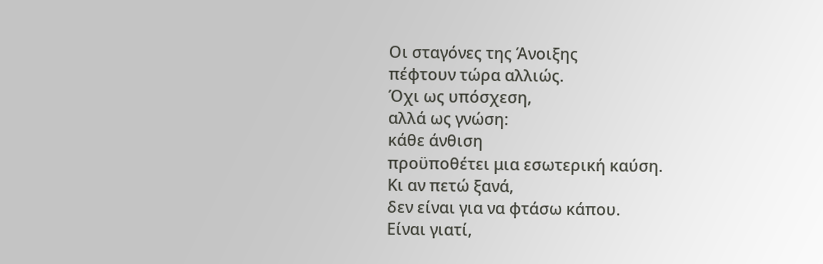Οι σταγόνες της Άνοιξης
πέφτουν τώρα αλλιώς.
Όχι ως υπόσχεση,
αλλά ως γνώση:
κάθε άνθιση
προϋποθέτει μια εσωτερική καύση.
Κι αν πετώ ξανά,
δεν είναι για να φτάσω κάπου.
Είναι γιατί,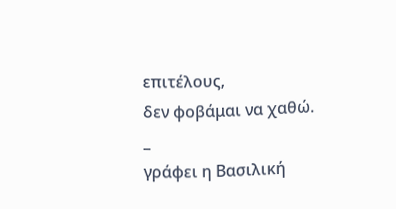επιτέλους,
δεν φοβάμαι να χαθώ.
_
γράφει η Βασιλική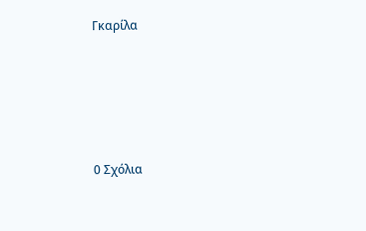Γκαρίλα








0 Σχόλια